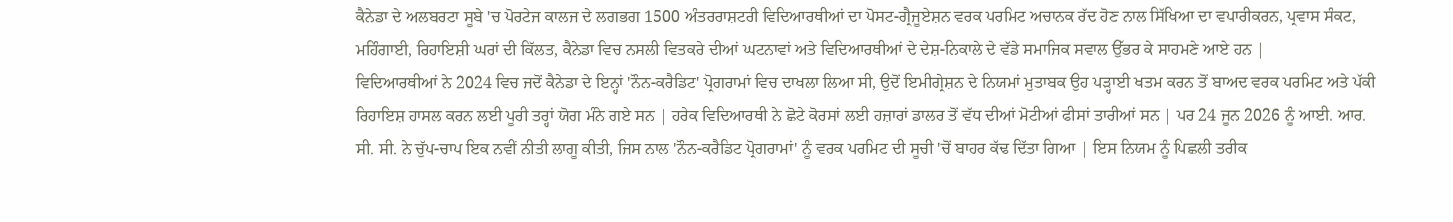ਕੈਨੇਡਾ ਦੇ ਅਲਬਰਟਾ ਸੂਬੇ 'ਚ ਪੋਰਟੇਜ ਕਾਲਜ ਦੇ ਲਗਭਗ 1500 ਅੰਤਰਰਾਸ਼ਟਰੀ ਵਿਦਿਆਰਥੀਆਂ ਦਾ ਪੋਸਟ-ਗ੍ਰੈਜੂਏਸ਼ਨ ਵਰਕ ਪਰਮਿਟ ਅਚਾਨਕ ਰੱਦ ਹੋਣ ਨਾਲ ਸਿੱਖਿਆ ਦਾ ਵਪਾਰੀਕਰਨ, ਪ੍ਰਵਾਸ ਸੰਕਟ, ਮਹਿੰਗਾਈ, ਰਿਹਾਇਸ਼ੀ ਘਰਾਂ ਦੀ ਕਿੱਲਤ, ਕੈਨੇਡਾ ਵਿਚ ਨਸਲੀ ਵਿਤਕਰੇ ਦੀਆਂ ਘਟਨਾਵਾਂ ਅਤੇ ਵਿਦਿਆਰਥੀਆਂ ਦੇ ਦੇਸ਼-ਨਿਕਾਲੇ ਦੇ ਵੱਡੇ ਸਮਾਜਿਕ ਸਵਾਲ ਉੱਭਰ ਕੇ ਸਾਹਮਣੇ ਆਏ ਹਨ |
ਵਿਦਿਆਰਥੀਆਂ ਨੇ 2024 ਵਿਚ ਜਦੋਂ ਕੈਨੇਡਾ ਦੇ ਇਨ੍ਹਾਂ 'ਨੌਨ-ਕਰੈਡਿਟ' ਪ੍ਰੋਗਰਾਮਾਂ ਵਿਚ ਦਾਖਲਾ ਲਿਆ ਸੀ, ਉਦੋਂ ਇਮੀਗ੍ਰੇਸ਼ਨ ਦੇ ਨਿਯਮਾਂ ਮੁਤਾਬਕ ਉਹ ਪੜ੍ਹਾਈ ਖਤਮ ਕਰਨ ਤੋਂ ਬਾਅਦ ਵਰਕ ਪਰਮਿਟ ਅਤੇ ਪੱਕੀ ਰਿਹਾਇਸ਼ ਹਾਸਲ ਕਰਨ ਲਈ ਪੂਰੀ ਤਰ੍ਹਾਂ ਯੋਗ ਮੰਨੇ ਗਏ ਸਨ | ਹਰੇਕ ਵਿਦਿਆਰਥੀ ਨੇ ਛੋਟੇ ਕੋਰਸਾਂ ਲਈ ਹਜ਼ਾਰਾਂ ਡਾਲਰ ਤੋਂ ਵੱਧ ਦੀਆਂ ਮੋਟੀਆਂ ਫੀਸਾਂ ਤਾਰੀਆਂ ਸਨ | ਪਰ 24 ਜੂਨ 2026 ਨੂੰ ਆਈ. ਆਰ. ਸੀ. ਸੀ. ਨੇ ਚੁੱਪ-ਚਾਪ ਇਕ ਨਵੀਂ ਨੀਤੀ ਲਾਗੂ ਕੀਤੀ, ਜਿਸ ਨਾਲ 'ਨੌਨ-ਕਰੈਡਿਟ ਪ੍ਰੋਗਰਾਮਾਂ' ਨੂੰ ਵਰਕ ਪਰਮਿਟ ਦੀ ਸੂਚੀ 'ਚੋਂ ਬਾਹਰ ਕੱਢ ਦਿੱਤਾ ਗਿਆ | ਇਸ ਨਿਯਮ ਨੂੰ ਪਿਛਲੀ ਤਰੀਕ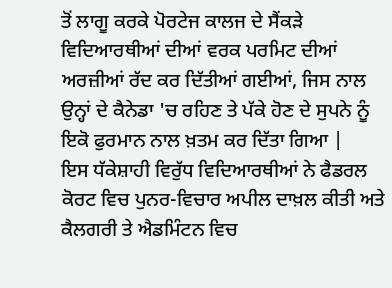ਤੋਂ ਲਾਗੂ ਕਰਕੇ ਪੋਰਟੇਜ ਕਾਲਜ ਦੇ ਸੈਂਕੜੇ ਵਿਦਿਆਰਥੀਆਂ ਦੀਆਂ ਵਰਕ ਪਰਮਿਟ ਦੀਆਂ ਅਰਜ਼ੀਆਂ ਰੱਦ ਕਰ ਦਿੱਤੀਆਂ ਗਈਆਂ, ਜਿਸ ਨਾਲ ਉਨ੍ਹਾਂ ਦੇ ਕੈਨੇਡਾ 'ਚ ਰਹਿਣ ਤੇ ਪੱਕੇ ਹੋਣ ਦੇ ਸੁਪਨੇ ਨੂੰ ਇਕੋ ਫੁਰਮਾਨ ਨਾਲ ਖ਼ਤਮ ਕਰ ਦਿੱਤਾ ਗਿਆ |
ਇਸ ਧੱਕੇਸ਼ਾਹੀ ਵਿਰੁੱਧ ਵਿਦਿਆਰਥੀਆਂ ਨੇ ਫੈਡਰਲ ਕੋਰਟ ਵਿਚ ਪੁਨਰ-ਵਿਚਾਰ ਅਪੀਲ ਦਾਖ਼ਲ ਕੀਤੀ ਅਤੇ ਕੈਲਗਰੀ ਤੇ ਐਡਮਿੰਟਨ ਵਿਚ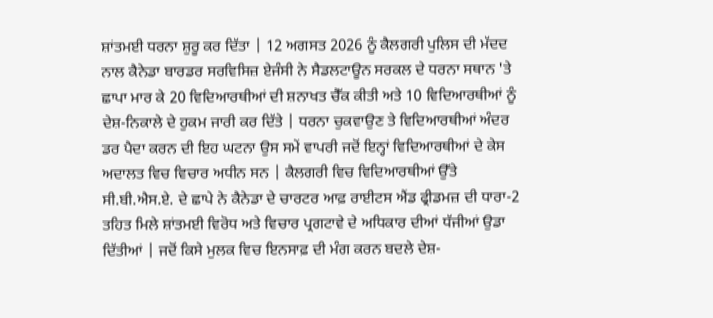ਸ਼ਾਂਤਮਈ ਧਰਨਾ ਸ਼ੁਰੂ ਕਰ ਦਿੱਤਾ | 12 ਅਗਸਤ 2026 ਨੂੰ ਕੈਲਗਰੀ ਪੁਲਿਸ ਦੀ ਮੱਦਦ ਨਾਲ ਕੈਨੇਡਾ ਬਾਰਡਰ ਸਰਵਿਸਿਜ਼ ਏਜੰਸੀ ਨੇ ਸੈਡਲਟਾਊਨ ਸਰਕਲ ਦੇ ਧਰਨਾ ਸਥਾਨ 'ਤੇ ਛਾਪਾ ਮਾਰ ਕੇ 20 ਵਿਦਿਆਰਥੀਆਂ ਦੀ ਸ਼ਨਾਖਤ ਚੈੱਕ ਕੀਤੀ ਅਤੇ 10 ਵਿਦਿਆਰਥੀਆਂ ਨੂੰ ਦੇਸ਼-ਨਿਕਾਲੇ ਦੇ ਹੁਕਮ ਜਾਰੀ ਕਰ ਦਿੱਤੇ | ਧਰਨਾ ਚੁਕਵਾਉਣ ਤੇ ਵਿਦਿਆਰਥੀਆਂ ਅੰਦਰ ਡਰ ਪੈਦਾ ਕਰਨ ਦੀ ਇਹ ਘਟਨਾ ਉਸ ਸਮੇਂ ਵਾਪਰੀ ਜਦੋਂ ਇਨ੍ਹਾਂ ਵਿਦਿਆਰਥੀਆਂ ਦੇ ਕੇਸ ਅਦਾਲਤ ਵਿਚ ਵਿਚਾਰ ਅਧੀਨ ਸਨ | ਕੈਲਗਰੀ ਵਿਚ ਵਿਦਿਆਰਥੀਆਂ ਉੱਤੇ ਸੀ.ਬੀ.ਐਸ.ਏ. ਦੇ ਛਾਪੇ ਨੇ ਕੈਨੇਡਾ ਦੇ ਚਾਰਟਰ ਆਫ਼ ਰਾਈਟਸ ਐਂਡ ਫ੍ਰੀਡਮਜ਼ ਦੀ ਧਾਰਾ-2 ਤਹਿਤ ਮਿਲੇ ਸ਼ਾਂਤਮਈ ਵਿਰੋਧ ਅਤੇ ਵਿਚਾਰ ਪ੍ਰਗਟਾਵੇ ਦੇ ਅਧਿਕਾਰ ਦੀਆਂ ਧੱਜੀਆਂ ਉਡਾ ਦਿੱਤੀਆਂ | ਜਦੋਂ ਕਿਸੇ ਮੁਲਕ ਵਿਚ ਇਨਸਾਫ਼ ਦੀ ਮੰਗ ਕਰਨ ਬਦਲੇ ਦੇਸ਼-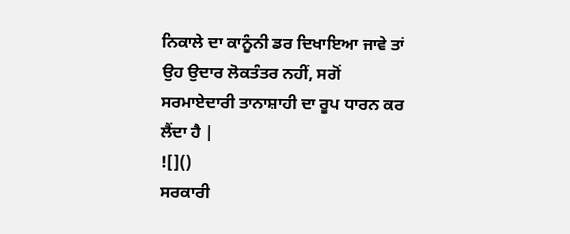ਨਿਕਾਲੇ ਦਾ ਕਾਨੂੰਨੀ ਡਰ ਦਿਖਾਇਆ ਜਾਵੇ ਤਾਂ ਉਹ ਉਦਾਰ ਲੋਕਤੰਤਰ ਨਹੀਂ, ਸਗੋਂ ਸਰਮਾਏਦਾਰੀ ਤਾਨਾਸ਼ਾਹੀ ਦਾ ਰੂਪ ਧਾਰਨ ਕਰ ਲੈਂਦਾ ਹੈ |
![]()
ਸਰਕਾਰੀ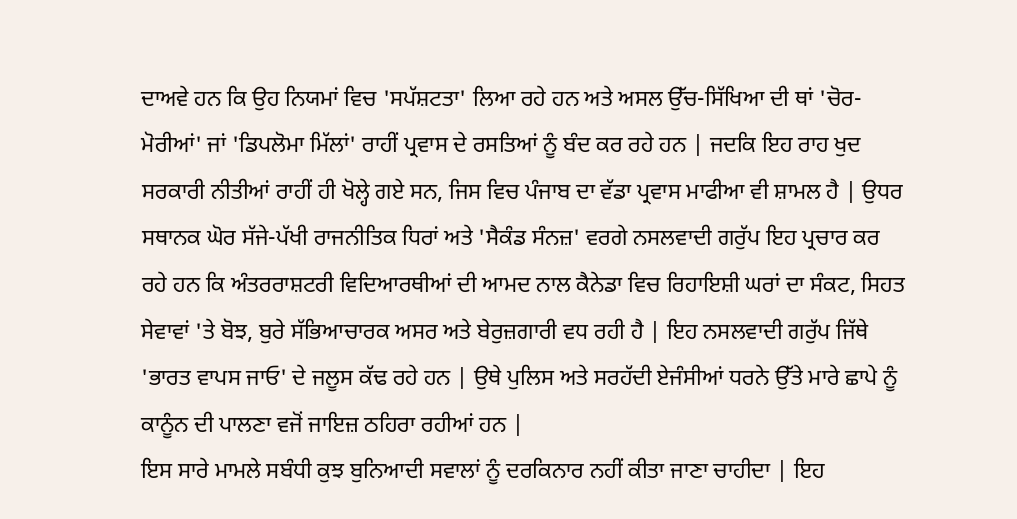ਦਾਅਵੇ ਹਨ ਕਿ ਉਹ ਨਿਯਮਾਂ ਵਿਚ 'ਸਪੱਸ਼ਟਤਾ' ਲਿਆ ਰਹੇ ਹਨ ਅਤੇ ਅਸਲ ਉੱਚ-ਸਿੱਖਿਆ ਦੀ ਥਾਂ 'ਚੋਰ-ਮੋਰੀਆਂ' ਜਾਂ 'ਡਿਪਲੋਮਾ ਮਿੱਲਾਂ' ਰਾਹੀਂ ਪ੍ਰਵਾਸ ਦੇ ਰਸਤਿਆਂ ਨੂੰ ਬੰਦ ਕਰ ਰਹੇ ਹਨ | ਜਦਕਿ ਇਹ ਰਾਹ ਖੁਦ ਸਰਕਾਰੀ ਨੀਤੀਆਂ ਰਾਹੀਂ ਹੀ ਖੋਲ੍ਹੇ ਗਏ ਸਨ, ਜਿਸ ਵਿਚ ਪੰਜਾਬ ਦਾ ਵੱਡਾ ਪ੍ਰਵਾਸ ਮਾਫੀਆ ਵੀ ਸ਼ਾਮਲ ਹੈ | ਉਧਰ ਸਥਾਨਕ ਘੋਰ ਸੱਜੇ-ਪੱਖੀ ਰਾਜਨੀਤਿਕ ਧਿਰਾਂ ਅਤੇ 'ਸੈਕੰਡ ਸੰਨਜ਼' ਵਰਗੇ ਨਸਲਵਾਦੀ ਗਰੁੱਪ ਇਹ ਪ੍ਰਚਾਰ ਕਰ ਰਹੇ ਹਨ ਕਿ ਅੰਤਰਰਾਸ਼ਟਰੀ ਵਿਦਿਆਰਥੀਆਂ ਦੀ ਆਮਦ ਨਾਲ ਕੈਨੇਡਾ ਵਿਚ ਰਿਹਾਇਸ਼ੀ ਘਰਾਂ ਦਾ ਸੰਕਟ, ਸਿਹਤ ਸੇਵਾਵਾਂ 'ਤੇ ਬੋਝ, ਬੁਰੇ ਸੱਭਿਆਚਾਰਕ ਅਸਰ ਅਤੇ ਬੇਰੁਜ਼ਗਾਰੀ ਵਧ ਰਹੀ ਹੈ | ਇਹ ਨਸਲਵਾਦੀ ਗਰੁੱਪ ਜਿੱਥੇ 'ਭਾਰਤ ਵਾਪਸ ਜਾਓ' ਦੇ ਜਲੂਸ ਕੱਢ ਰਹੇ ਹਨ | ਉਥੇ ਪੁਲਿਸ ਅਤੇ ਸਰਹੱਦੀ ਏਜੰਸੀਆਂ ਧਰਨੇ ਉੱਤੇ ਮਾਰੇ ਛਾਪੇ ਨੂੰ ਕਾਨੂੰਨ ਦੀ ਪਾਲਣਾ ਵਜੋਂ ਜਾਇਜ਼ ਠਹਿਰਾ ਰਹੀਆਂ ਹਨ |
ਇਸ ਸਾਰੇ ਮਾਮਲੇ ਸਬੰਧੀ ਕੁਝ ਬੁਨਿਆਦੀ ਸਵਾਲਾਂ ਨੂੰ ਦਰਕਿਨਾਰ ਨਹੀਂ ਕੀਤਾ ਜਾਣਾ ਚਾਹੀਦਾ | ਇਹ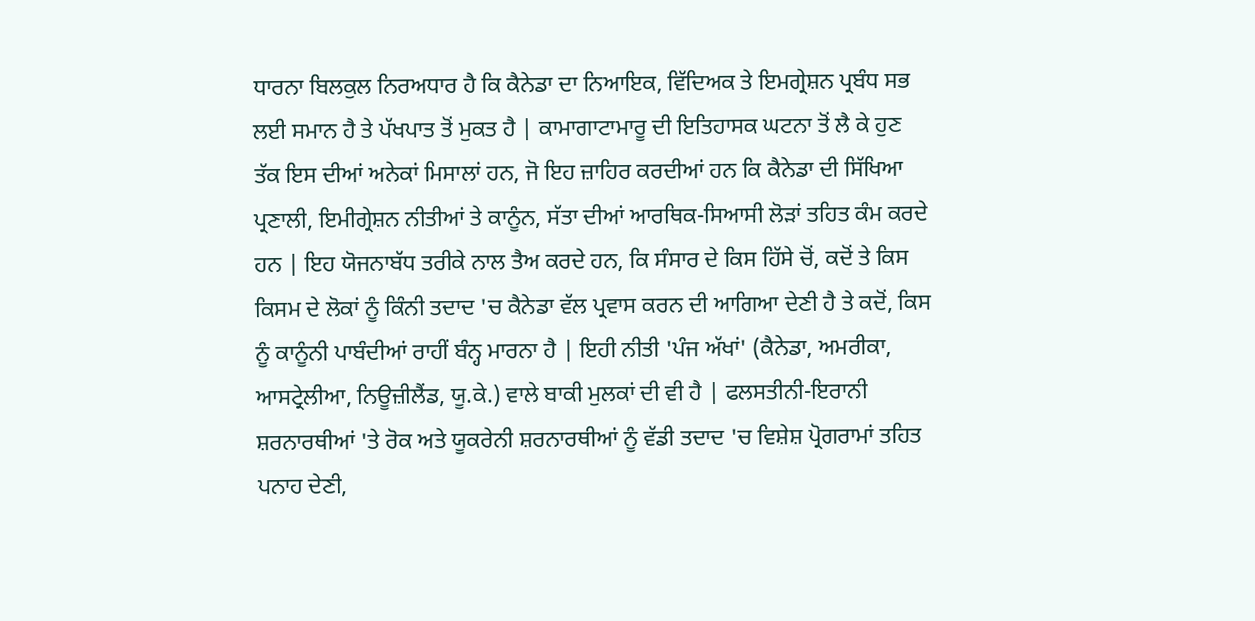ਧਾਰਨਾ ਬਿਲਕੁਲ ਨਿਰਅਧਾਰ ਹੈ ਕਿ ਕੈਨੇਡਾ ਦਾ ਨਿਆਇਕ, ਵਿੱਦਿਅਕ ਤੇ ਇਮਗ੍ਰੇਸ਼ਨ ਪ੍ਰਬੰਧ ਸਭ ਲਈ ਸਮਾਨ ਹੈ ਤੇ ਪੱਖਪਾਤ ਤੋਂ ਮੁਕਤ ਹੈ | ਕਾਮਾਗਾਟਾਮਾਰੂ ਦੀ ਇਤਿਹਾਸਕ ਘਟਨਾ ਤੋਂ ਲੈ ਕੇ ਹੁਣ ਤੱਕ ਇਸ ਦੀਆਂ ਅਨੇਕਾਂ ਮਿਸਾਲਾਂ ਹਨ, ਜੋ ਇਹ ਜ਼ਾਹਿਰ ਕਰਦੀਆਂ ਹਨ ਕਿ ਕੈਨੇਡਾ ਦੀ ਸਿੱਖਿਆ ਪ੍ਰਣਾਲੀ, ਇਮੀਗ੍ਰੇਸ਼ਨ ਨੀਤੀਆਂ ਤੇ ਕਾਨੂੰਨ, ਸੱਤਾ ਦੀਆਂ ਆਰਥਿਕ-ਸਿਆਸੀ ਲੋੜਾਂ ਤਹਿਤ ਕੰਮ ਕਰਦੇ ਹਨ | ਇਹ ਯੋਜਨਾਬੱਧ ਤਰੀਕੇ ਨਾਲ ਤੈਅ ਕਰਦੇ ਹਨ, ਕਿ ਸੰਸਾਰ ਦੇ ਕਿਸ ਹਿੱਸੇ ਚੋਂ, ਕਦੋਂ ਤੇ ਕਿਸ ਕਿਸਮ ਦੇ ਲੋਕਾਂ ਨੂੰ ਕਿੰਨੀ ਤਦਾਦ 'ਚ ਕੈਨੇਡਾ ਵੱਲ ਪ੍ਰਵਾਸ ਕਰਨ ਦੀ ਆਗਿਆ ਦੇਣੀ ਹੈ ਤੇ ਕਦੋਂ, ਕਿਸ ਨੂੰ ਕਾਨੂੰਨੀ ਪਾਬੰਦੀਆਂ ਰਾਹੀਂ ਬੰਨ੍ਹ ਮਾਰਨਾ ਹੈ | ਇਹੀ ਨੀਤੀ 'ਪੰਜ ਅੱਖਾਂ' (ਕੈਨੇਡਾ, ਅਮਰੀਕਾ, ਆਸਟ੍ਰੇਲੀਆ, ਨਿਊਜ਼ੀਲੈਂਡ, ਯੂ.ਕੇ.) ਵਾਲੇ ਬਾਕੀ ਮੁਲਕਾਂ ਦੀ ਵੀ ਹੈ | ਫਲਸਤੀਨੀ-ਇਰਾਨੀ ਸ਼ਰਨਾਰਥੀਆਂ 'ਤੇ ਰੋਕ ਅਤੇ ਯੂਕਰੇਨੀ ਸ਼ਰਨਾਰਥੀਆਂ ਨੂੰ ਵੱਡੀ ਤਦਾਦ 'ਚ ਵਿਸ਼ੇਸ਼ ਪ੍ਰੋਗਰਾਮਾਂ ਤਹਿਤ ਪਨਾਹ ਦੇਣੀ,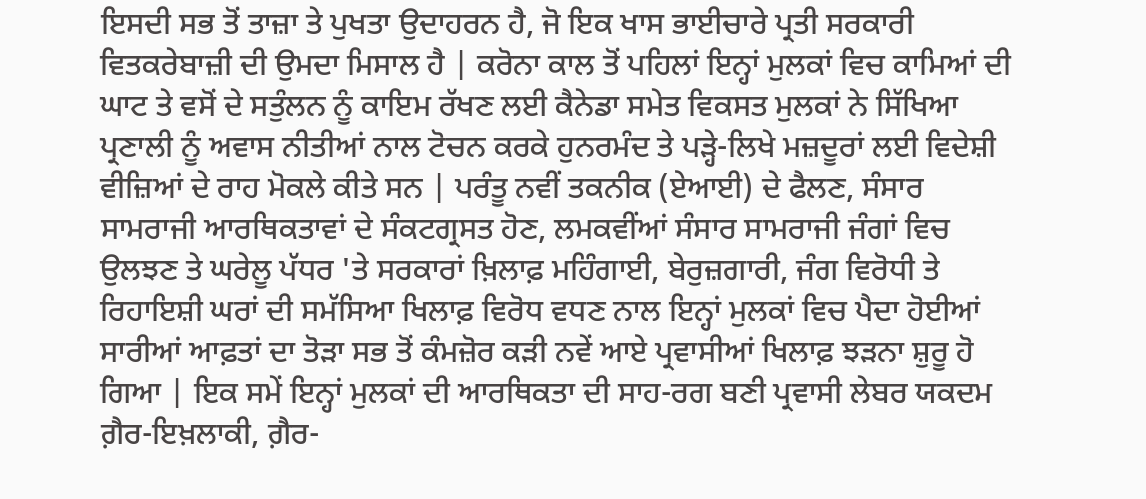ਇਸਦੀ ਸਭ ਤੋਂ ਤਾਜ਼ਾ ਤੇ ਪੁਖਤਾ ਉਦਾਹਰਨ ਹੈ, ਜੋ ਇਕ ਖਾਸ ਭਾਈਚਾਰੇ ਪ੍ਰਤੀ ਸਰਕਾਰੀ ਵਿਤਕਰੇਬਾਜ਼ੀ ਦੀ ਉਮਦਾ ਮਿਸਾਲ ਹੈ | ਕਰੋਨਾ ਕਾਲ ਤੋਂ ਪਹਿਲਾਂ ਇਨ੍ਹਾਂ ਮੁਲਕਾਂ ਵਿਚ ਕਾਮਿਆਂ ਦੀ ਘਾਟ ਤੇ ਵਸੋਂ ਦੇ ਸਤੁੰਲਨ ਨੂੰ ਕਾਇਮ ਰੱਖਣ ਲਈ ਕੈਨੇਡਾ ਸਮੇਤ ਵਿਕਸਤ ਮੁਲਕਾਂ ਨੇ ਸਿੱਖਿਆ ਪ੍ਰਣਾਲੀ ਨੂੰ ਅਵਾਸ ਨੀਤੀਆਂ ਨਾਲ ਟੋਚਨ ਕਰਕੇ ਹੁਨਰਮੰਦ ਤੇ ਪੜ੍ਹੇ-ਲਿਖੇ ਮਜ਼ਦੂਰਾਂ ਲਈ ਵਿਦੇਸ਼ੀ ਵੀਜ਼ਿਆਂ ਦੇ ਰਾਹ ਮੋਕਲੇ ਕੀਤੇ ਸਨ | ਪਰੰਤੂ ਨਵੀਂ ਤਕਨੀਕ (ਏਆਈ) ਦੇ ਫੈਲਣ, ਸੰਸਾਰ ਸਾਮਰਾਜੀ ਆਰਥਿਕਤਾਵਾਂ ਦੇ ਸੰਕਟਗ੍ਰਸਤ ਹੋਣ, ਲਮਕਵੀਂਆਂ ਸੰਸਾਰ ਸਾਮਰਾਜੀ ਜੰਗਾਂ ਵਿਚ ਉਲਝਣ ਤੇ ਘਰੇਲੂ ਪੱਧਰ 'ਤੇ ਸਰਕਾਰਾਂ ਖ਼ਿਲਾਫ਼ ਮਹਿੰਗਾਈ, ਬੇਰੁਜ਼ਗਾਰੀ, ਜੰਗ ਵਿਰੋਧੀ ਤੇ ਰਿਹਾਇਸ਼ੀ ਘਰਾਂ ਦੀ ਸਮੱਸਿਆ ਖਿਲਾਫ਼ ਵਿਰੋਧ ਵਧਣ ਨਾਲ ਇਨ੍ਹਾਂ ਮੁਲਕਾਂ ਵਿਚ ਪੈਦਾ ਹੋਈਆਂ ਸਾਰੀਆਂ ਆਫ਼ਤਾਂ ਦਾ ਤੋੜਾ ਸਭ ਤੋਂ ਕੰਮਜ਼ੋਰ ਕੜੀ ਨਵੇਂ ਆਏ ਪ੍ਰਵਾਸੀਆਂ ਖਿਲਾਫ਼ ਝੜਨਾ ਸ਼ੁਰੂ ਹੋ ਗਿਆ | ਇਕ ਸਮੇਂ ਇਨ੍ਹਾਂ ਮੁਲਕਾਂ ਦੀ ਆਰਥਿਕਤਾ ਦੀ ਸਾਹ-ਰਗ ਬਣੀ ਪ੍ਰਵਾਸੀ ਲੇਬਰ ਯਕਦਮ ਗ਼ੈਰ-ਇਖ਼ਲਾਕੀ, ਗ਼ੈਰ-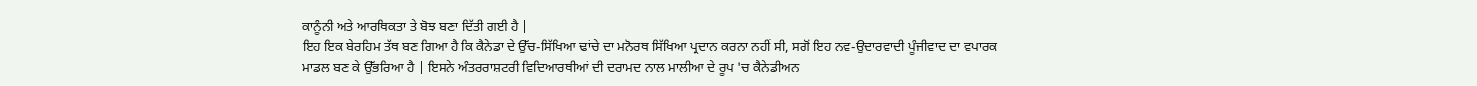ਕਾਨੂੰਨੀ ਅਤੇ ਆਰਥਿਕਤਾ ਤੇ ਬੋਝ ਬਣਾ ਦਿੱਤੀ ਗਈ ਹੈ |
ਇਹ ਇਕ ਬੇਰਹਿਮ ਤੱਥ ਬਣ ਗਿਆ ਹੈ ਕਿ ਕੈਨੇਡਾ ਦੇ ਉੱਚ-ਸਿੱਖਿਆ ਢਾਂਚੇ ਦਾ ਮਨੋਰਥ ਸਿੱਖਿਆ ਪ੍ਰਦਾਨ ਕਰਨਾ ਨਹੀਂ ਸੀ, ਸਗੋਂ ਇਹ ਨਵ-ਉਦਾਰਵਾਦੀ ਪੂੰਜੀਵਾਦ ਦਾ ਵਪਾਰਕ ਮਾਡਲ ਬਣ ਕੇ ਉੱਭਰਿਆ ਹੈ | ਇਸਨੇ ਅੰਤਰਰਾਸ਼ਟਰੀ ਵਿਦਿਆਰਥੀਆਂ ਦੀ ਦਰਾਮਦ ਨਾਲ ਮਾਲੀਆ ਦੇ ਰੂਪ 'ਚ ਕੈਨੇਡੀਅਨ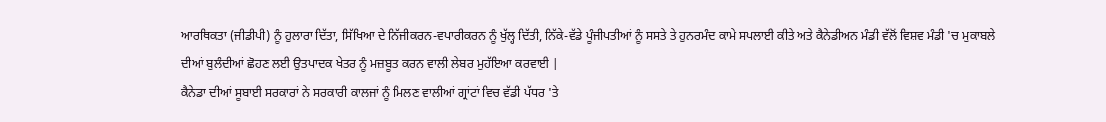ਆਰਥਿਕਤਾ (ਜੀਡੀਪੀ) ਨੂੰ ਹੁਲਾਰਾ ਦਿੱਤਾ, ਸਿੱਖਿਆ ਦੇ ਨਿੱਜੀਕਰਨ-ਵਪਾਰੀਕਰਨ ਨੂੰ ਖੁੱਲ੍ਹ ਦਿੱਤੀ, ਨਿੱਕੇ-ਵੱਡੇ ਪੂੰਜੀਪਤੀਆਂ ਨੂੰ ਸਸਤੇ ਤੇ ਹੁਨਰਮੰਦ ਕਾਮੇ ਸਪਲਾਈ ਕੀਤੇ ਅਤੇ ਕੈਨੇਡੀਅਨ ਮੰਡੀ ਵੱਲੋਂ ਵਿਸ਼ਵ ਮੰਡੀ 'ਚ ਮੁਕਾਬਲੇ ਦੀਆਂ ਬੁਲੰਦੀਆਂ ਛੋਹਣ ਲਈ ਉਤਪਾਦਕ ਖੇਤਰ ਨੂੰ ਮਜ਼ਬੂਤ ਕਰਨ ਵਾਲੀ ਲੇਬਰ ਮੁਹੱਇਆ ਕਰਵਾਈ |
ਕੈਨੇਡਾ ਦੀਆਂ ਸੂਬਾਈ ਸਰਕਾਰਾਂ ਨੇ ਸਰਕਾਰੀ ਕਾਲਜਾਂ ਨੂੰ ਮਿਲਣ ਵਾਲੀਆਂ ਗ੍ਰਾਂਟਾਂ ਵਿਚ ਵੱਡੀ ਪੱਧਰ 'ਤੇ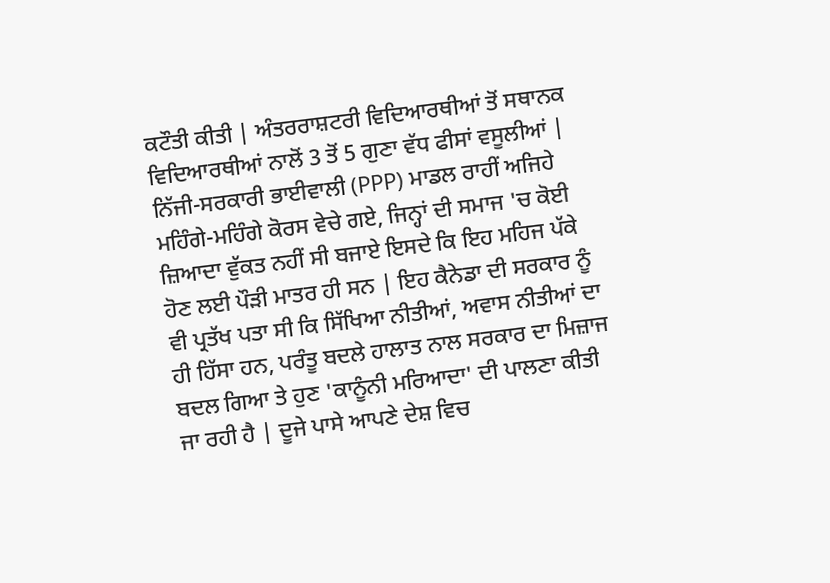ਕਟੌਤੀ ਕੀਤੀ | ਅੰਤਰਰਾਸ਼ਟਰੀ ਵਿਦਿਆਰਥੀਆਂ ਤੋਂ ਸਥਾਨਕ ਵਿਦਿਆਰਥੀਆਂ ਨਾਲੋਂ 3 ਤੋਂ 5 ਗੁਣਾ ਵੱਧ ਫੀਸਾਂ ਵਸੂਲੀਆਂ | ਨਿੱਜੀ-ਸਰਕਾਰੀ ਭਾਈਵਾਲੀ (PPP) ਮਾਡਲ ਰਾਹੀਂ ਅਜਿਹੇ ਮਹਿੰਗੇ-ਮਹਿੰਗੇ ਕੋਰਸ ਵੇਚੇ ਗਏ, ਜਿਨ੍ਹਾਂ ਦੀ ਸਮਾਜ 'ਚ ਕੋਈ ਜ਼ਿਆਦਾ ਵੁੱਕਤ ਨਹੀਂ ਸੀ ਬਜਾਏ ਇਸਦੇ ਕਿ ਇਹ ਮਹਿਜ ਪੱਕੇ ਹੋਣ ਲਈ ਪੌੜੀ ਮਾਤਰ ਹੀ ਸਨ | ਇਹ ਕੈਨੇਡਾ ਦੀ ਸਰਕਾਰ ਨੂੰ ਵੀ ਪ੍ਰਤੱਖ ਪਤਾ ਸੀ ਕਿ ਸਿੱਖਿਆ ਨੀਤੀਆਂ, ਅਵਾਸ ਨੀਤੀਆਂ ਦਾ ਹੀ ਹਿੱਸਾ ਹਨ, ਪਰੰਤੂ ਬਦਲੇ ਹਾਲਾਤ ਨਾਲ ਸਰਕਾਰ ਦਾ ਮਿਜ਼ਾਜ ਬਦਲ ਗਿਆ ਤੇ ਹੁਣ 'ਕਾਨੂੰਨੀ ਮਰਿਆਦਾ' ਦੀ ਪਾਲਣਾ ਕੀਤੀ ਜਾ ਰਹੀ ਹੈ | ਦੂਜੇ ਪਾਸੇ ਆਪਣੇ ਦੇਸ਼ ਵਿਚ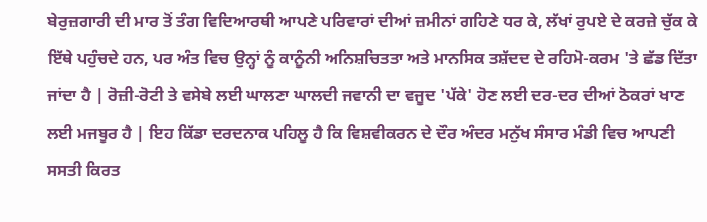ਬੇਰੁਜ਼ਗਾਰੀ ਦੀ ਮਾਰ ਤੋਂ ਤੰਗ ਵਿਦਿਆਰਥੀ ਆਪਣੇ ਪਰਿਵਾਰਾਂ ਦੀਆਂ ਜ਼ਮੀਨਾਂ ਗਹਿਣੇ ਧਰ ਕੇ, ਲੱਖਾਂ ਰੁਪਏ ਦੇ ਕਰਜ਼ੇ ਚੁੱਕ ਕੇ ਇੱਥੇ ਪਹੁੰਚਦੇ ਹਨ, ਪਰ ਅੰਤ ਵਿਚ ਉਨ੍ਹਾਂ ਨੂੰ ਕਾਨੂੰਨੀ ਅਨਿਸ਼ਚਿਤਤਾ ਅਤੇ ਮਾਨਸਿਕ ਤਸ਼ੱਦਦ ਦੇ ਰਹਿਮੋ-ਕਰਮ 'ਤੇ ਛੱਡ ਦਿੱਤਾ ਜਾਂਦਾ ਹੈ | ਰੋਜ਼ੀ-ਰੋਟੀ ਤੇ ਵਸੇਬੇ ਲਈ ਘਾਲਣਾ ਘਾਲਦੀ ਜਵਾਨੀ ਦਾ ਵਜੂਦ 'ਪੱਕੇ' ਹੋਣ ਲਈ ਦਰ-ਦਰ ਦੀਆਂ ਠੋਕਰਾਂ ਖਾਣ ਲਈ ਮਜਬੂਰ ਹੈ | ਇਹ ਕਿੱਡਾ ਦਰਦਨਾਕ ਪਹਿਲੂ ਹੈ ਕਿ ਵਿਸ਼ਵੀਕਰਨ ਦੇ ਦੌਰ ਅੰਦਰ ਮਨੁੱਖ ਸੰਸਾਰ ਮੰਡੀ ਵਿਚ ਆਪਣੀ ਸਸਤੀ ਕਿਰਤ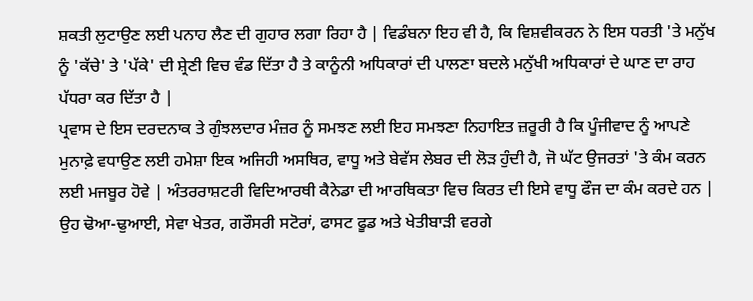ਸ਼ਕਤੀ ਲੁਟਾਉਣ ਲਈ ਪਨਾਹ ਲੈਣ ਦੀ ਗੁਹਾਰ ਲਗਾ ਰਿਹਾ ਹੈ | ਵਿਡੰਬਨਾ ਇਹ ਵੀ ਹੈ, ਕਿ ਵਿਸ਼ਵੀਕਰਨ ਨੇ ਇਸ ਧਰਤੀ 'ਤੇ ਮਨੁੱਖ ਨੂੰ 'ਕੱਚੇ' ਤੇ 'ਪੱਕੇ' ਦੀ ਸ਼੍ਰੇਣੀ ਵਿਚ ਵੰਡ ਦਿੱਤਾ ਹੈ ਤੇ ਕਾਨੂੰਨੀ ਅਧਿਕਾਰਾਂ ਦੀ ਪਾਲਣਾ ਬਦਲੇ ਮਨੁੱਖੀ ਅਧਿਕਾਰਾਂ ਦੇ ਘਾਣ ਦਾ ਰਾਹ ਪੱਧਰਾ ਕਰ ਦਿੱਤਾ ਹੈ |
ਪ੍ਰਵਾਸ ਦੇ ਇਸ ਦਰਦਨਾਕ ਤੇ ਗੁੰਝਲਦਾਰ ਮੰਜ਼ਰ ਨੂੰ ਸਮਝਣ ਲਈ ਇਹ ਸਮਝਣਾ ਨਿਹਾਇਤ ਜ਼ਰੂਰੀ ਹੈ ਕਿ ਪੂੰਜੀਵਾਦ ਨੂੰ ਆਪਣੇ ਮੁਨਾਫ਼ੇ ਵਧਾਉਣ ਲਈ ਹਮੇਸ਼ਾ ਇਕ ਅਜਿਹੀ ਅਸਥਿਰ, ਵਾਧੂ ਅਤੇ ਬੇਵੱਸ ਲੇਬਰ ਦੀ ਲੋੜ ਹੁੰਦੀ ਹੈ, ਜੋ ਘੱਟ ਉਜਰਤਾਂ 'ਤੇ ਕੰਮ ਕਰਨ ਲਈ ਮਜਬੂਰ ਹੋਵੇ | ਅੰਤਰਰਾਸ਼ਟਰੀ ਵਿਦਿਆਰਥੀ ਕੈਨੇਡਾ ਦੀ ਆਰਥਿਕਤਾ ਵਿਚ ਕਿਰਤ ਦੀ ਇਸੇ ਵਾਧੂ ਫੌਜ ਦਾ ਕੰਮ ਕਰਦੇ ਹਨ | ਉਹ ਢੋਆ-ਢੁਆਈ, ਸੇਵਾ ਖੇਤਰ, ਗਰੌਸਰੀ ਸਟੋਰਾਂ, ਫਾਸਟ ਫੂਡ ਅਤੇ ਖੇਤੀਬਾੜੀ ਵਰਗੇ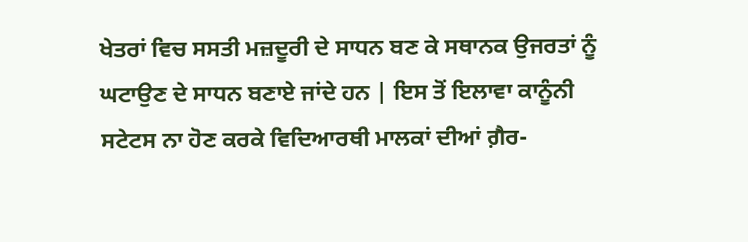ਖੇਤਰਾਂ ਵਿਚ ਸਸਤੀ ਮਜ਼ਦੂਰੀ ਦੇ ਸਾਧਨ ਬਣ ਕੇ ਸਥਾਨਕ ਉਜਰਤਾਂ ਨੂੰ ਘਟਾਉਣ ਦੇ ਸਾਧਨ ਬਣਾਏ ਜਾਂਦੇ ਹਨ | ਇਸ ਤੋਂ ਇਲਾਵਾ ਕਾਨੂੰਨੀ ਸਟੇਟਸ ਨਾ ਹੋਣ ਕਰਕੇ ਵਿਦਿਆਰਥੀ ਮਾਲਕਾਂ ਦੀਆਂ ਗ਼ੈਰ-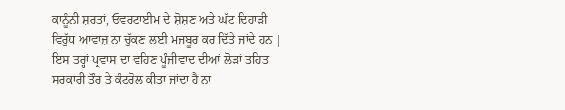ਕਾਨੂੰਨੀ ਸ਼ਰਤਾਂ, ਓਵਰਟਾਈਮ ਦੇ ਸ਼ੋਸ਼ਣ ਅਤੇ ਘੱਟ ਦਿਹਾੜੀ ਵਿਰੁੱਧ ਆਵਾਜ਼ ਨਾ ਚੁੱਕਣ ਲਈ ਮਜਬੂਰ ਕਰ ਦਿੱਤੇ ਜਾਂਦੇ ਹਨ | ਇਸ ਤਰ੍ਹਾਂ ਪ੍ਰਵਾਸ ਦਾ ਵਹਿਣ ਪੂੰਜੀਵਾਦ ਦੀਆਂ ਲੋੜਾਂ ਤਹਿਤ ਸਰਕਾਰੀ ਤੌਰ ਤੇ ਕੰਟਰੋਲ ਕੀਤਾ ਜਾਂਦਾ ਹੈ ਨਾ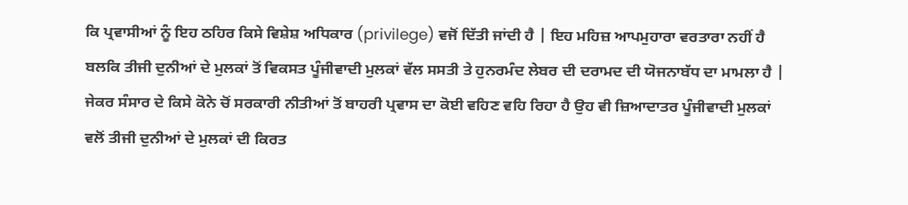ਕਿ ਪ੍ਰਵਾਸੀਆਂ ਨੂੰ ਇਹ ਠਹਿਰ ਕਿਸੇ ਵਿਸ਼ੇਸ਼ ਅਧਿਕਾਰ (privilege) ਵਜੋਂ ਦਿੱਤੀ ਜਾਂਦੀ ਹੈ | ਇਹ ਮਹਿਜ਼ ਆਪਮੁਹਾਰਾ ਵਰਤਾਰਾ ਨਹੀਂ ਹੈ ਬਲਕਿ ਤੀਜੀ ਦੁਨੀਆਂ ਦੇ ਮੁਲਕਾਂ ਤੋਂ ਵਿਕਸਤ ਪੂੰਜੀਵਾਦੀ ਮੁਲਕਾਂ ਵੱਲ ਸਸਤੀ ਤੇ ਹੁਨਰਮੰਦ ਲੇਬਰ ਦੀ ਦਰਾਮਦ ਦੀ ਯੋਜਨਾਬੱਧ ਦਾ ਮਾਮਲਾ ਹੈ | ਜੇਕਰ ਸੰਸਾਰ ਦੇ ਕਿਸੇ ਕੋਨੇ ਚੋਂ ਸਰਕਾਰੀ ਨੀਤੀਆਂ ਤੋਂ ਬਾਹਰੀ ਪ੍ਰਵਾਸ ਦਾ ਕੋਈ ਵਹਿਣ ਵਹਿ ਰਿਹਾ ਹੈ ਉਹ ਵੀ ਜ਼ਿਆਦਾਤਰ ਪੂੰਜੀਵਾਦੀ ਮੁਲਕਾਂ ਵਲੋਂ ਤੀਜੀ ਦੁਨੀਆਂ ਦੇ ਮੁਲਕਾਂ ਦੀ ਕਿਰਤ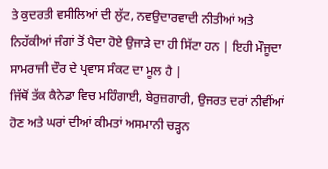ਤੇ ਕੁਦਰਤੀ ਵਸੀਲਿਆਂ ਦੀ ਲੁੱਟ, ਨਵਉਦਾਰਵਾਦੀ ਨੀਤੀਆਂ ਅਤੇ ਨਿਹੱਕੀਆਂ ਜੰਗਾਂ ਤੋਂ ਪੈਦਾ ਹੋਏ ਉਜਾੜੇ ਦਾ ਹੀ ਸਿੱਟਾ ਹਨ | ਇਹੀ ਮੌਜੂਦਾ ਸਾਮਰਾਜੀ ਦੌਰ ਦੇ ਪ੍ਰਵਾਸ ਸੰਕਟ ਦਾ ਮੂਲ ਹੈ |
ਜਿੱਥੋਂ ਤੱਕ ਕੈਨੇਡਾ ਵਿਚ ਮਹਿੰਗਾਈ, ਬੇਰੁਜ਼ਗਾਰੀ, ਉਜਰਤ ਦਰਾਂ ਨੀਵੀਂਆਂ ਹੋਣ ਅਤੇ ਘਰਾਂ ਦੀਆਂ ਕੀਮਤਾਂ ਅਸਮਾਨੀ ਚੜ੍ਹਨ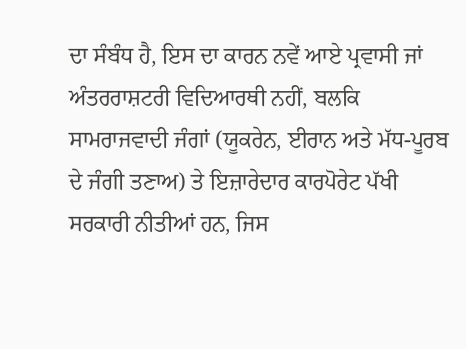ਦਾ ਸੰਬੰਧ ਹੈ, ਇਸ ਦਾ ਕਾਰਨ ਨਵੇਂ ਆਏ ਪ੍ਰਵਾਸੀ ਜਾਂ ਅੰਤਰਰਾਸ਼ਟਰੀ ਵਿਦਿਆਰਥੀ ਨਹੀਂ, ਬਲਕਿ ਸਾਮਰਾਜਵਾਦੀ ਜੰਗਾਂ (ਯੂਕਰੇਨ, ਈਰਾਨ ਅਤੇ ਮੱਧ-ਪੂਰਬ ਦੇ ਜੰਗੀ ਤਣਾਅ) ਤੇ ਇਜ਼ਾਰੇਦਾਰ ਕਾਰਪੋਰੇਟ ਪੱਖੀ ਸਰਕਾਰੀ ਨੀਤੀਆਂ ਹਨ, ਜਿਸ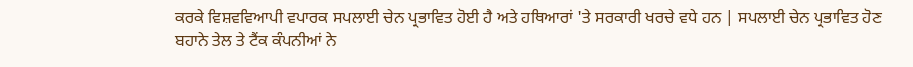ਕਰਕੇ ਵਿਸ਼ਵਵਿਆਪੀ ਵਪਾਰਕ ਸਪਲਾਈ ਚੇਨ ਪ੍ਰਭਾਵਿਤ ਹੋਈ ਹੈ ਅਤੇ ਹਥਿਆਰਾਂ 'ਤੇ ਸਰਕਾਰੀ ਖਰਚੇ ਵਧੇ ਹਨ | ਸਪਲਾਈ ਚੇਨ ਪ੍ਰਭਾਵਿਤ ਹੋਣ ਬਹਾਨੇ ਤੇਲ ਤੇ ਟੈਂਕ ਕੰਪਨੀਆਂ ਨੇ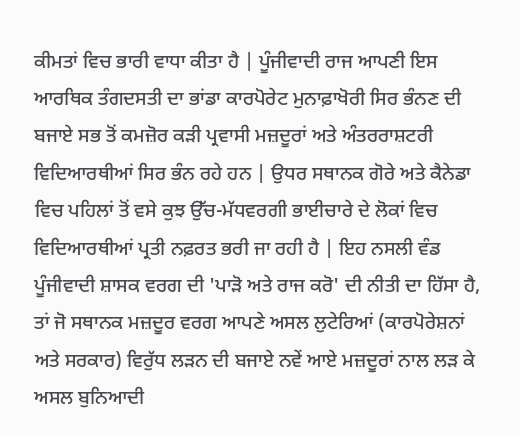ਕੀਮਤਾਂ ਵਿਚ ਭਾਰੀ ਵਾਧਾ ਕੀਤਾ ਹੈ | ਪੂੰਜੀਵਾਦੀ ਰਾਜ ਆਪਣੀ ਇਸ ਆਰਥਿਕ ਤੰਗਦਸਤੀ ਦਾ ਭਾਂਡਾ ਕਾਰਪੋਰੇਟ ਮੁਨਾਫ਼ਾਖੋਰੀ ਸਿਰ ਭੰਨਣ ਦੀ ਬਜਾਏ ਸਭ ਤੋਂ ਕਮਜ਼ੋਰ ਕੜੀ ਪ੍ਰਵਾਸੀ ਮਜ਼ਦੂਰਾਂ ਅਤੇ ਅੰਤਰਰਾਸ਼ਟਰੀ ਵਿਦਿਆਰਥੀਆਂ ਸਿਰ ਭੰਨ ਰਹੇ ਹਨ | ਉਧਰ ਸਥਾਨਕ ਗੋਰੇ ਅਤੇ ਕੈਨੇਡਾ ਵਿਚ ਪਹਿਲਾਂ ਤੋਂ ਵਸੇ ਕੁਝ ਉੱਚ-ਮੱਧਵਰਗੀ ਭਾਈਚਾਰੇ ਦੇ ਲੋਕਾਂ ਵਿਚ ਵਿਦਿਆਰਥੀਆਂ ਪ੍ਰਤੀ ਨਫ਼ਰਤ ਭਰੀ ਜਾ ਰਹੀ ਹੈ | ਇਹ ਨਸਲੀ ਵੰਡ ਪੂੰਜੀਵਾਦੀ ਸ਼ਾਸਕ ਵਰਗ ਦੀ 'ਪਾੜੋ ਅਤੇ ਰਾਜ ਕਰੋ' ਦੀ ਨੀਤੀ ਦਾ ਹਿੱਸਾ ਹੈ, ਤਾਂ ਜੋ ਸਥਾਨਕ ਮਜ਼ਦੂਰ ਵਰਗ ਆਪਣੇ ਅਸਲ ਲੁਟੇਰਿਆਂ (ਕਾਰਪੋਰੇਸ਼ਨਾਂ ਅਤੇ ਸਰਕਾਰ) ਵਿਰੁੱਧ ਲੜਨ ਦੀ ਬਜਾਏ ਨਵੇਂ ਆਏ ਮਜ਼ਦੂਰਾਂ ਨਾਲ ਲੜ ਕੇ ਅਸਲ ਬੁਨਿਆਦੀ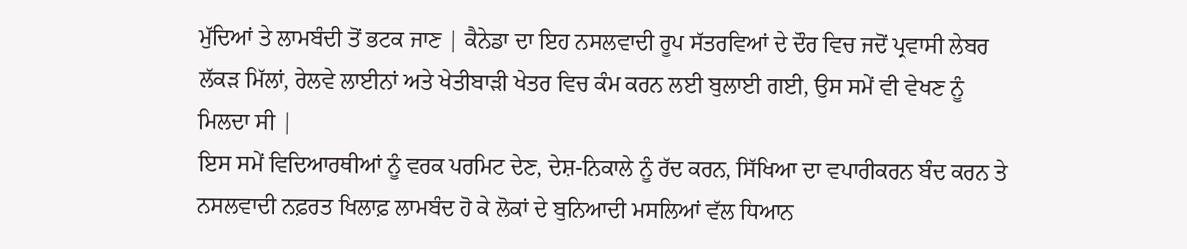ਮੁੱਦਿਆਂ ਤੇ ਲਾਮਬੰਦੀ ਤੋਂ ਭਟਕ ਜਾਣ | ਕੈਨੇਡਾ ਦਾ ਇਹ ਨਸਲਵਾਦੀ ਰੂਪ ਸੱਤਰਵਿਆਂ ਦੇ ਦੌਰ ਵਿਚ ਜਦੋਂ ਪ੍ਰਵਾਸੀ ਲੇਬਰ ਲੱਕੜ ਮਿੱਲਾਂ, ਰੇਲਵੇ ਲਾਈਨਾਂ ਅਤੇ ਖੇਤੀਬਾੜੀ ਖੇਤਰ ਵਿਚ ਕੰਮ ਕਰਨ ਲਈ ਬੁਲਾਈ ਗਈ, ਉਸ ਸਮੇਂ ਵੀ ਵੇਖਣ ਨੂੰ ਮਿਲਦਾ ਸੀ |
ਇਸ ਸਮੇਂ ਵਿਦਿਆਰਥੀਆਂ ਨੂੰ ਵਰਕ ਪਰਮਿਟ ਦੇਣ, ਦੇਸ਼-ਨਿਕਾਲੇ ਨੂੰ ਰੱਦ ਕਰਨ, ਸਿੱਖਿਆ ਦਾ ਵਪਾਰੀਕਰਨ ਬੰਦ ਕਰਨ ਤੇ ਨਸਲਵਾਦੀ ਨਫ਼ਰਤ ਖਿਲਾਫ਼ ਲਾਮਬੰਦ ਹੋ ਕੇ ਲੋਕਾਂ ਦੇ ਬੁਨਿਆਦੀ ਮਸਲਿਆਂ ਵੱਲ ਧਿਆਨ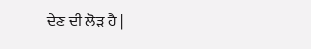ਦੇਣ ਦੀ ਲੋੜ ਹੈ |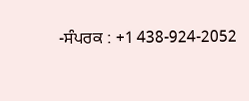-ਸੰਪਰਕ : +1 438-924-2052